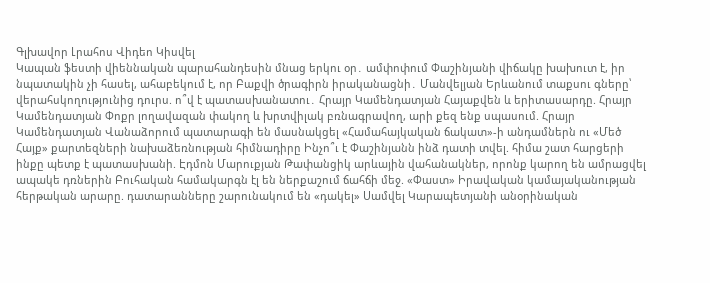Գլխավոր Լրահոս Վիդեո Կիսվել
Կապան ֆեստի վիեննական պարահանդեսին մնաց երկու օր․ ամփոփում Փաշինյանի վիճակը խախուտ է, իր նպատակին չի հասել, ահաբեկում է, որ Բաքվի ծրագիրն իրականացնի․ Մանվելյան Երևանում տաքսու գները՝ վերահսկողությունից դուրս. ո՞վ է պատասխանատու․ Հրայր Կամենդատյան Հայաքվեն և երիտասարդը. Հրայր Կամենդատյան Փոքր լողավազան փակող և խրտվիլակ բռնագրավող, արի քեզ ենք սպասում. Հրայր Կամենդատյան Վանաձորում պատարագի են մասնակցել «Համահայկական ճակատ»-ի անդամներն ու «Մեծ Հայք» քարտեզների նախաձեռնության հիմնադիրը Ինչո՞ւ է Փաշինյանն ինձ դատի տվել. հիմա շատ հարցերի ինքը պետք է պատասխանի. Էդմոն Մարուքյան Թափանցիկ արևային վահանակներ, որոնք կարող են ամրացվել ապակե դռներին Բուհական համակարգն էլ են ներքաշում ճահճի մեջ. «Փաստ» Իրավական կամայականության հերթական արարը. դատարանները շարունակում են «դակել» Սամվել Կարապետյանի անօրինական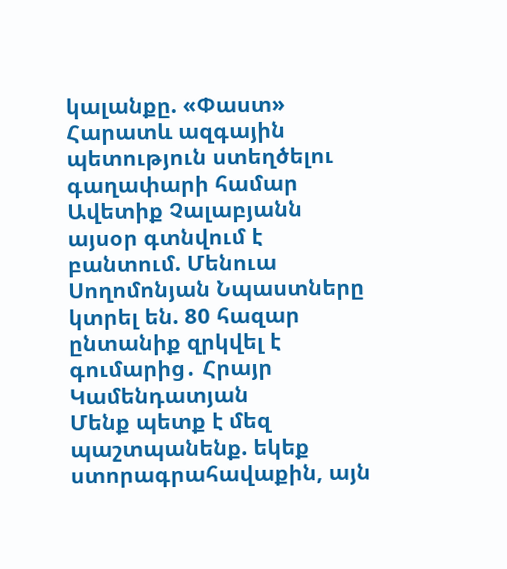կալանքը. «Փաստ» Հարատև ազգային պետություն ստեղծելու գաղափարի համար Ավետիք Չալաբյանն այսօր գտնվում է բանտում. Մենուա Սողոմոնյան Նպաստները կտրել են. 80 հազար ընտանիք զրկվել է գումարից․ Հրայր Կամենդատյան
Մենք պետք է մեզ պաշտպանենք. եկեք ստորագրահավաքին, այն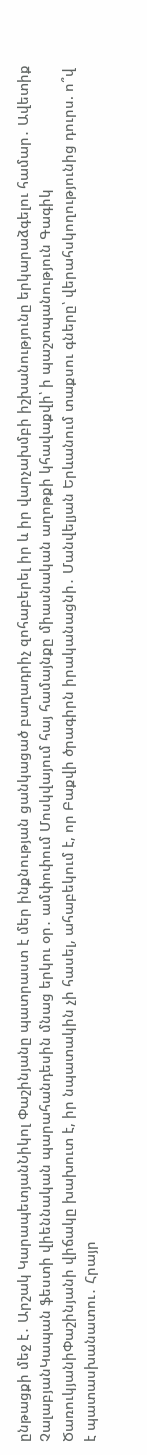ընթացքի մեջ է․ Արշակ ԿարապետյանՆիկոլ Փաշինյանը պատրաստ է մեր ինքնության ցանկացած բաղադրիչ զոհաբերել իր և իր վարչախմբի իշխանությունը երկարաձգելու համար․ Ավետիք ՉալաբյանԿապան ֆեստի վիեննական պարահանդեսին մնաց երկու օր․ ամփոփում Մոսկվայում հայ համայնքը միասնական աղոթքի կհավաքվի՝ ի պաշտպանություն Գագիկ ԾառուկյանիՓաշինյանի վիճակը խախուտ է, իր նպատակին չի հասել, ահաբեկում է, որ Բաքվի ծրագիրն իրականացնի․ Մանվելյան Երևանում տաքսու գները՝ վերահսկողությունից դուրս. ո՞վ է պատասխանատու․ Հրայր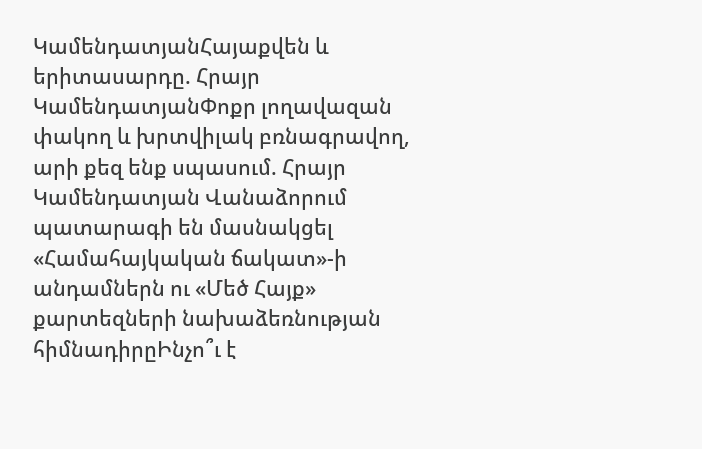ԿամենդատյանՀայաքվեն և երիտասարդը. Հրայր ԿամենդատյանՓոքր լողավազան փակող և խրտվիլակ բռնագրավող, արի քեզ ենք սպասում. Հրայր Կամենդատյան Վանաձորում պատարագի են մասնակցել «Համահայկական ճակատ»-ի անդամներն ու «Մեծ Հայք» քարտեզների նախաձեռնության հիմնադիրըԻնչո՞ւ է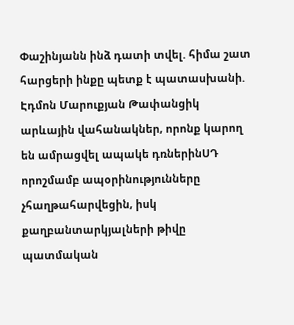Փաշինյանն ինձ դատի տվել. հիմա շատ հարցերի ինքը պետք է պատասխանի. Էդմոն Մարուքյան Թափանցիկ արևային վահանակներ, որոնք կարող են ամրացվել ապակե դռներինՍԴ որոշմամբ ապօրինությունները չհաղթահարվեցին, իսկ քաղբանտարկյալների թիվը պատմական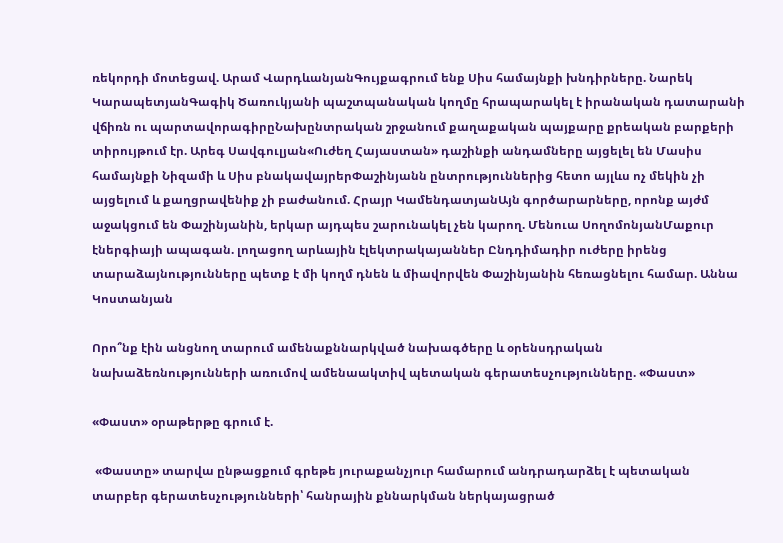ռեկորդի մոտեցավ. Արամ ՎարդևանյանԳույքագրում ենք Սիս համայնքի խնդիրները. Նարեկ ԿարապետյանԳագիկ Ծառուկյանի պաշտպանական կողմը հրապարակել է իրանական դատարանի վճիռն ու պարտավորագիրըՆախընտրական շրջանում քաղաքական պայքարը քրեական բարքերի տիրույթում էր. Արեգ Սավգուլյան«Ուժեղ Հայաստան» դաշինքի անդամները այցելել են Մասիս համայնքի Նիզամի և Սիս բնակավայրերՓաշինյանն ընտրություններից հետո այլևս ոչ մեկին չի այցելում և քաղցրավենիք չի բաժանում. Հրայր ԿամենդատյանԱյն գործարարները, որոնք այժմ աջակցում են Փաշինյանին, երկար այդպես շարունակել չեն կարող. Մենուա ՍողոմոնյանՄաքուր էներգիայի ապագան. լողացող արևային էլեկտրակայաններ Ընդդիմադիր ուժերը իրենց տարաձայնությունները պետք է մի կողմ դնեն և միավորվեն Փաշինյանին հեռացնելու համար. Աննա Կոստանյան

Որո՞նք էին անցնող տարում ամենաքննարկված նախագծերը և օրենսդրական նախաձեռնությունների առումով ամենաակտիվ պետական գերատեսչությունները. «Փաստ»

«Փաստ» օրաթերթը գրում է.

 «Փաստը» տարվա ընթացքում գրեթե յուրաքանչյուր համարում անդրադարձել է պետական տարբեր գերատեսչությունների՝ հանրային քննարկման ներկայացրած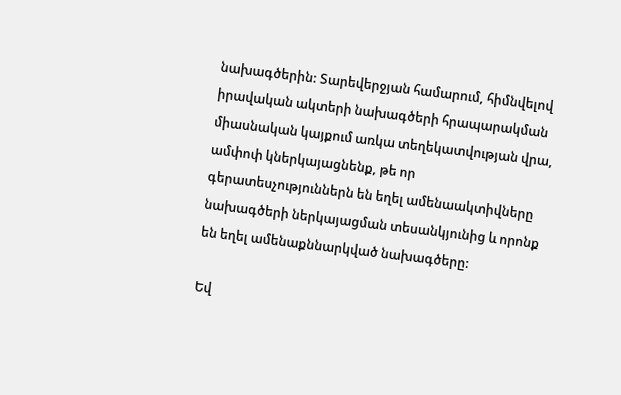նախագծերին: Տարեվերջյան համարում, հիմնվելով իրավական ակտերի նախագծերի հրապարակման միասնական կայքում առկա տեղեկատվության վրա, ամփոփ կներկայացնենք, թե որ գերատեսչություններն են եղել ամենաակտիվները նախագծերի ներկայացման տեսանկյունից և որոնք են եղել ամենաքննարկված նախագծերը:

Եվ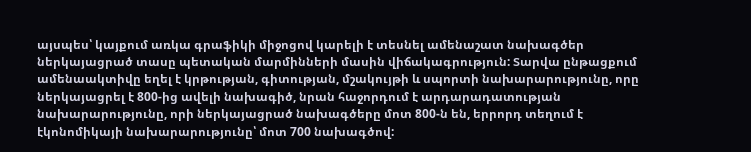այսպես՝ կայքում առկա գրաֆիկի միջոցով կարելի է տեսնել ամենաշատ նախագծեր ներկայացրած տասը պետական մարմինների մասին վիճակագրություն: Տարվա ընթացքում ամենաակտիվը եղել է կրթության, գիտության, մշակույթի և սպորտի նախարարությունը, որը ներկայացրել է 800-ից ավելի նախագիծ, նրան հաջորդում է արդարադատության նախարարությունը, որի ներկայացրած նախագծերը մոտ 800-ն են, երրորդ տեղում է էկոնոմիկայի նախարարությունը՝ մոտ 700 նախագծով: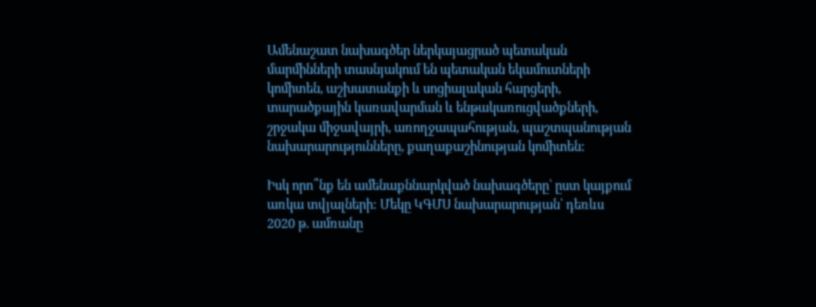Ամենաշատ նախագծեր ներկայացրած պետական մարմինների տասնյակում են պետական եկամուտների կոմիտեն, աշխատանքի և սոցիալական հարցերի, տարածքային կառավարման և ենթակառուցվածքների, շրջակա միջավայրի, առողջապահության, պաշտպանության նախարարությունները, քաղաքաշինության կոմիտեն:

Իսկ որո՞նք են ամենաքննարկված նախագծերը՝ ըստ կայքում առկա տվյալների: Մեկը ԿԳՄՍ նախարարության՝ դեռևս 2020 թ. ամռանը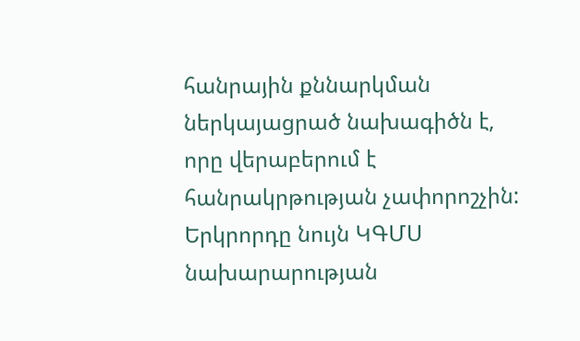հանրային քննարկման ներկայացրած նախագիծն է, որը վերաբերում է հանրակրթության չափորոշչին: Երկրորդը նույն ԿԳՄՍ նախարարության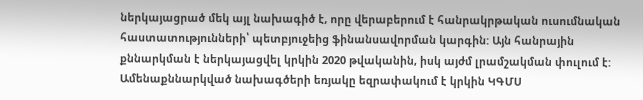ներկայացրած մեկ այլ նախագիծ է, որը վերաբերում է հանրակրթական ուսումնական հաստատությունների՝ պետբյուջեից ֆինանսավորման կարգին: Այն հանրային քննարկման է ներկայացվել կրկին 2020 թվականին, իսկ այժմ լրամշակման փուլում է: Ամենաքննարկված նախագծերի եռյակը եզրափակում է կրկին ԿԳՄՍ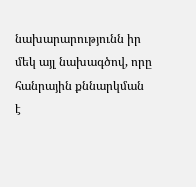նախարարությունն իր մեկ այլ նախագծով, որը հանրային քննարկման է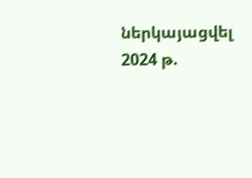ներկայացվել 2024 թ.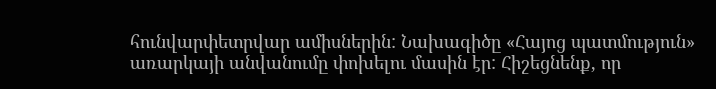հունվարփետրվար ամիսներին: Նախագիծը «Հայոց պատմություն» առարկայի անվանումը փոխելու մասին էր: Հիշեցնենք, որ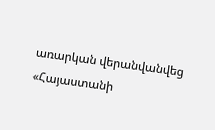առարկան վերանվանվեց «Հայաստանի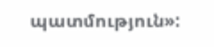պատմություն»: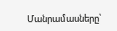Մանրամասները՝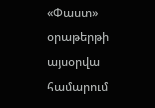«Փաստ» օրաթերթի այսօրվա համարում